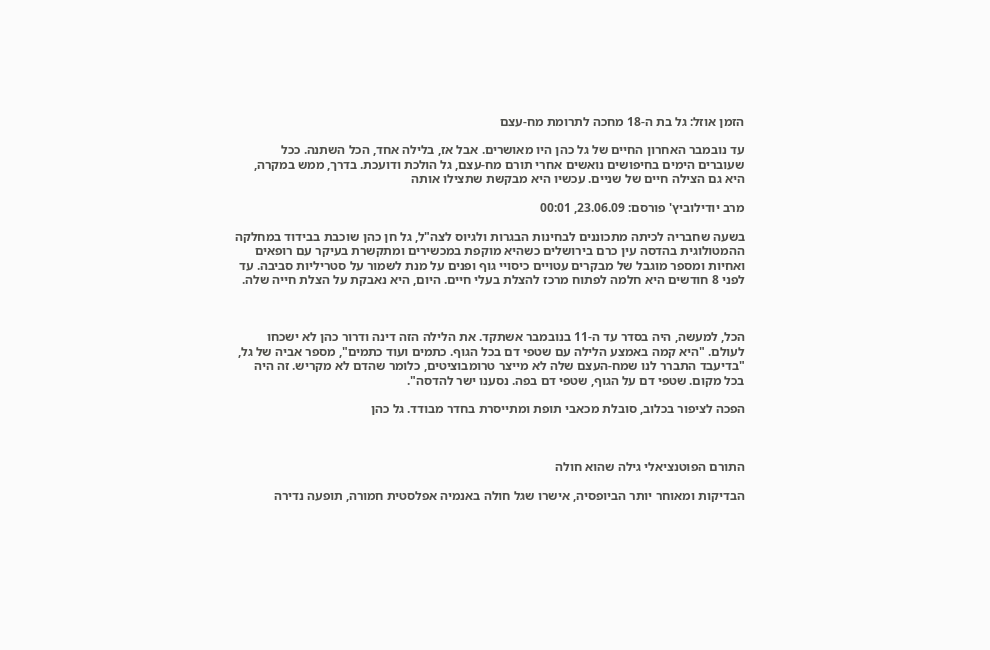הזמן אוזל: גל בת ה-18 מחכה לתרומת מח-עצם

עד נובמבר האחרון החיים של גל כהן היו מאושרים. אבל אז, בלילה אחד, הכל השתנה. ככל שעוברים הימים בחיפושים נואשים אחרי תורם מח-עצם, גל הולכת ודועכת. בדרך, ממש במקרה, היא גם הצילה חיים של שניים. עכשיו היא מבקשת שתצילו אותה

מרב יודילוביץ' פורסם: 23.06.09, 00:01

בשעה שחבריה לכיתה מתכוננים לבחינות הבגרות ולגיוס לצה"ל, גל חן כהן שוכבת בבידוד במחלקה ההמטולוגית בהדסה עין כרם בירושלים כשהיא מוקפת במכשירים ומתקשרת בעיקר עם רופאים ואחיות ומספר מוגבל של מבקרים עטויים כיסויי גוף ופנים על מנת לשמור על סטריליות סביבה. עד לפני 8 חודשים היא חלמה לפתוח מרכז להצלת בעלי חיים. היום, היא נאבקת על הצלת חייה שלה.



הכל, למעשה, היה בסדר עד ה-11 בנובמבר אשתקד. את הלילה הזה דינה ודרור כהן לא ישכחו לעולם. "היא קמה באמצע הלילה עם שטפי דם בכל הגוף. כתמים ועוד כתמים", מספר אביה של גל, "בדיעבד התברר לנו שמח-העצם שלה לא מייצר טרומבוציטים, כלומר שהדם לא מקריש. זה היה בכל מקום. שטפי דם על הגוף, שטפי דם בפה. נסענו ישר להדסה".

הפכה לציפור בכלוב, סובלת מכאבי תופת ומתייסרת בחדר מבודד. גל כהן



התורם הפוטנציאלי גילה שהוא חולה

הבדיקות ומאוחר יותר הביופסיה, אישרו שגל חולה באנמיה אפלסטית חמורה, תופעה נדירה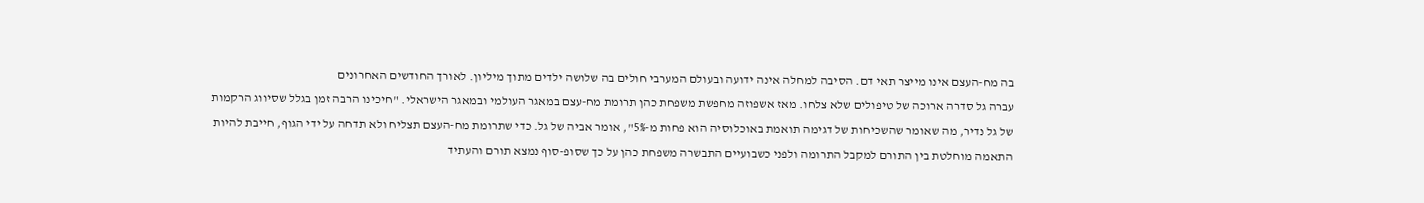בה מח-העצם אינו מייצר תאי דם. הסיבה למחלה אינה ידועה ובעולם המערבי חולים בה שלושה ילדים מתוך מיליון. לאורך החודשים האחרונים
עברה גל סדרה ארוכה של טיפולים שלא צלחו. מאז אשפוזה מחפשת משפחת כהן תרומת מח-עצם במאגר העולמי ובמאגר הישראלי. "חיכינו הרבה זמן בגלל שסיווג הרקמות של גל נדיר, מה שאומר שהשכיחות של דגימה תואמת באוכלוסיה הוא פחות מ-5%", אומר אביה של גל. כדי שתרומת מח-העצם תצליח ולא תדחה על ידי הגוף, חייבת להיות התאמה מוחלטת בין התורם למקבל התרומה ולפני כשבועיים התבשרה משפחת כהן על כך שסופ-סוף נמצא תורם והעתיד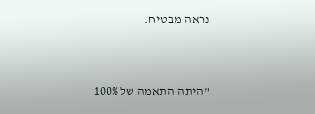נראה מבטיח.



"היתה התאמה של 100%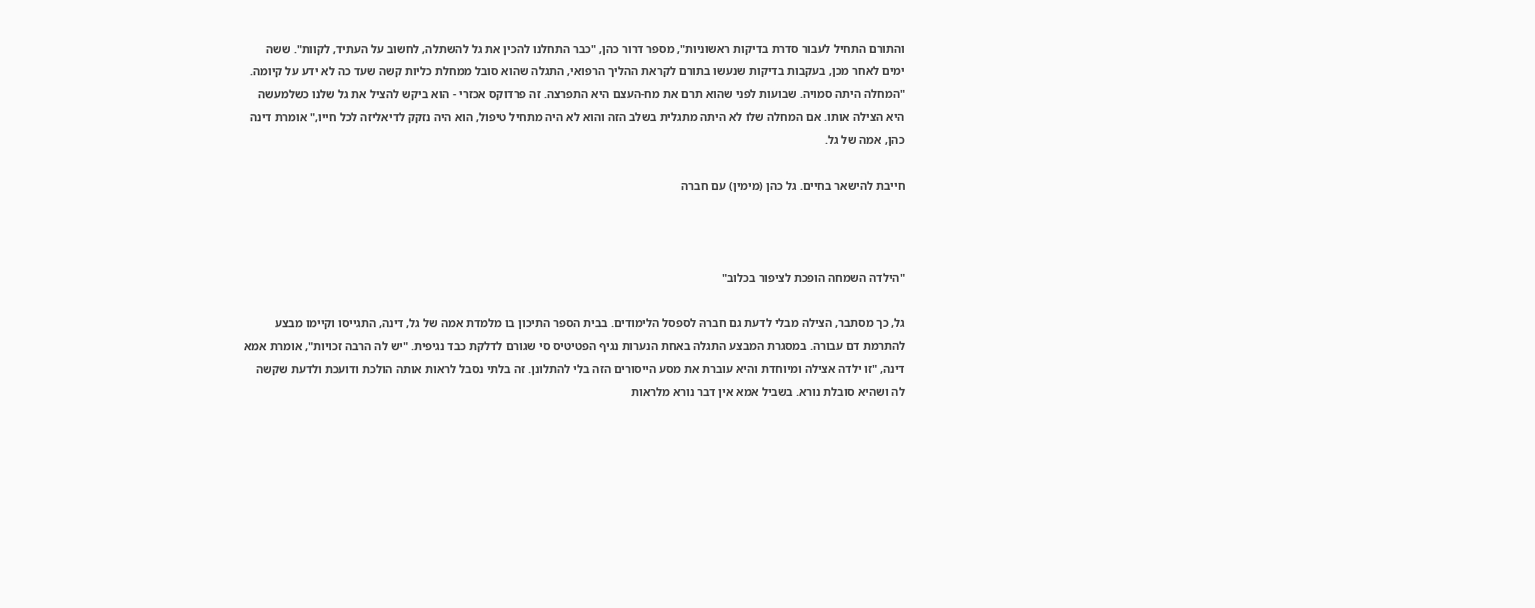והתורם התחיל לעבור סדרת בדיקות ראשוניות", מספר דרור כהן, "כבר התחלנו להכין את גל להשתלה, לחשוב על העתיד, לקוות". ששה ימים לאחר מכן, בעקבות בדיקות שנעשו בתורם לקראת ההליך הרפואי, התגלה שהוא סובל ממחלת כליות קשה שעד כה לא ידע על קיומה. "המחלה היתה סמויה. שבועות לפני שהוא תרם את מח-העצם היא התפרצה. זה פרדוקס אכזרי - הוא ביקש להציל את גל שלנו כשלמעשה היא הצילה אותו. אם המחלה שלו לא היתה מתגלית בשלב הזה והוא לא היה מתחיל טיפול, הוא היה נזקק לדיאליזה לכל חייו," אומרת דינה כהן, אמה של גל.

חייבת להישאר בחיים. גל כהן (מימין) עם חברה



"הילדה השמחה הופכת לציפור בכלוב"

גל, כך מסתבר, הצילה מבלי לדעת גם חברהּ לספסל הלימודים. בבית הספר התיכון בו מלמדת אמה של גל, דינה, התגייסו וקיימו מבצע להתרמת דם עבורה. במסגרת המבצע התגלה באחת הנערות נגיף הפטיטיס סי שגורם לדלקת כבד נגיפית. "יש לה הרבה זכויות", אומרת אמא דינה, "זו ילדה אצילה ומיוחדת והיא עוברת את מסע הייסורים הזה בלי להתלונן. זה בלתי נסבל לראות אותה הולכת ודועכת ולדעת שקשה לה ושהיא סובלת נורא. בשביל אמא אין דבר נורא מלראות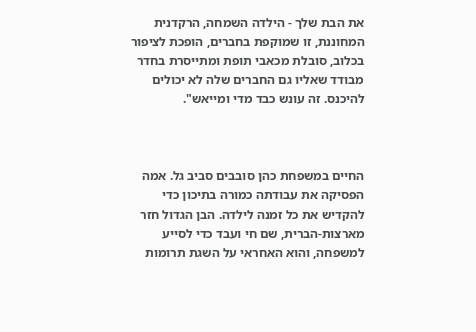את הבת שלך - הילדה השמחה, הרקדנית המחוננת, זו שמוקפת בחברים, הופכת לציפור בכלוב, סובלת מכאבי תופת ומתייסרת בחדר מבודד שאליו גם החברים שלה לא יכולים להיכנס. זה עונש כבד מדי ומייאש".



החיים במשפחת כהן סובבים סביב גל. אמה הפסיקה את עבודתה כמורה בתיכון כדי להקדיש את כל זמנה לילדה. הבן הגדול חזר מארצות-הברית, שם חי ועבד כדי לסייע למשפחה, והוא האחראי על השגת תרומות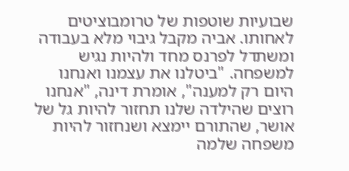שבועיות שוטפות של טרומבוציטים לאחותו. אביה מקבל גיבוי מלא בעבודה ומשתדל לפרנס מחד ולהיות נגיש למשפחה. "ביטלנו את עצמנו ואנחנו היום רק למענה", אומרת דינה, "אנחנו רוצים שהילדה שלנו תחזור להיות גל של אושר, שהתורם יימצא ושנחזור להיות משפחה שלמה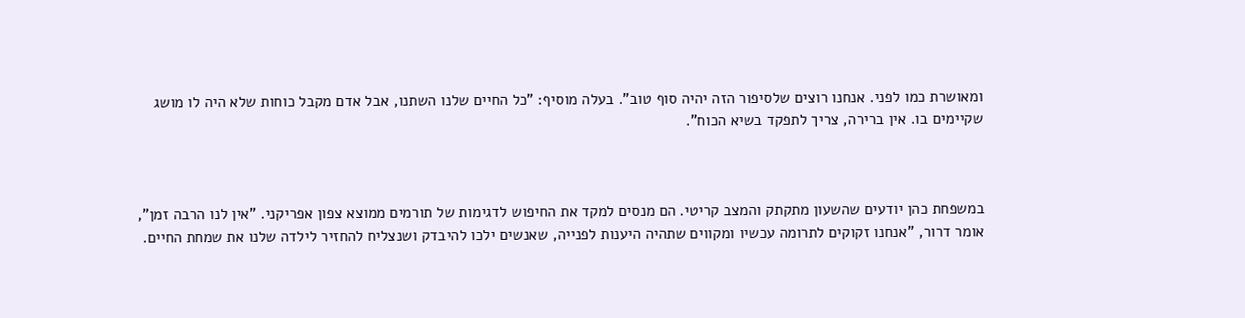ומאושרת כמו לפני. אנחנו רוצים שלסיפור הזה יהיה סוף טוב". בעלה מוסיף: "כל החיים שלנו השתנו, אבל אדם מקבל כוחות שלא היה לו מושג שקיימים בו. אין ברירה, צריך לתפקד בשיא הכוח".



במשפחת כהן יודעים שהשעון מתקתק והמצב קריטי. הם מנסים למקד את החיפוש לדגימות של תורמים ממוצא צפון אפריקני. "אין לנו הרבה זמן", אומר דרור, "אנחנו זקוקים לתרומה עכשיו ומקווים שתהיה היענות לפנייה, שאנשים ילכו להיבדק ושנצליח להחזיר לילדה שלנו את שמחת החיים.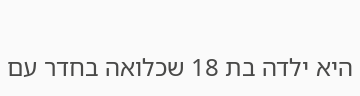היא ילדה בת 18 שכלואה בחדר עם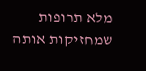מלא תרופות שמחזיקות אותה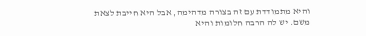והיא מתמודדת עם זה בצורה מדהימה, אבל היא חייבת לצאת משם. יש לה הרבה חלומות והיא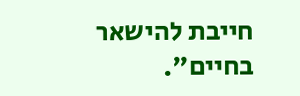חייבת להישאר בחיים".